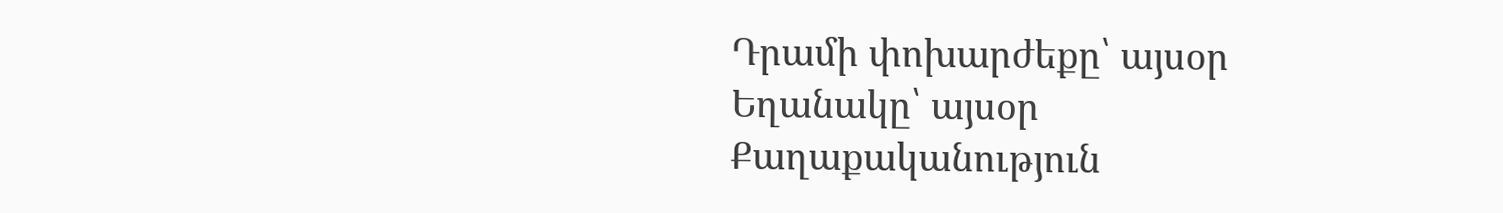Դրամի փոխարժեքը՝ այսօր
Եղանակը՝ այսօր
Քաղաքականություն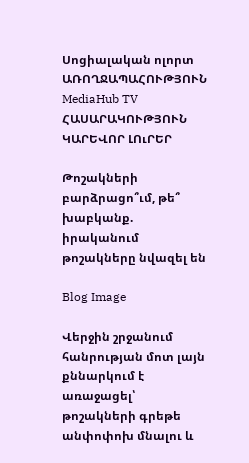Սոցիալական ոլորտ ԱՌՈՂՋԱՊԱՀՈՒԹՅՈՒՆ MediaHub TV ՀԱՍԱՐԱԿՈՒԹՅՈՒՆ ԿԱՐԵՎՈՐ ԼՈւՐԵՐ

Թոշակների բարձրացո՞ւմ, թե՞ խաբկանք. իրականում թոշակները նվազել են

Blog Image

Վերջին շրջանում հանրության մոտ լայն քննարկում է առաջացել՝ թոշակների գրեթե անփոփոխ մնալու և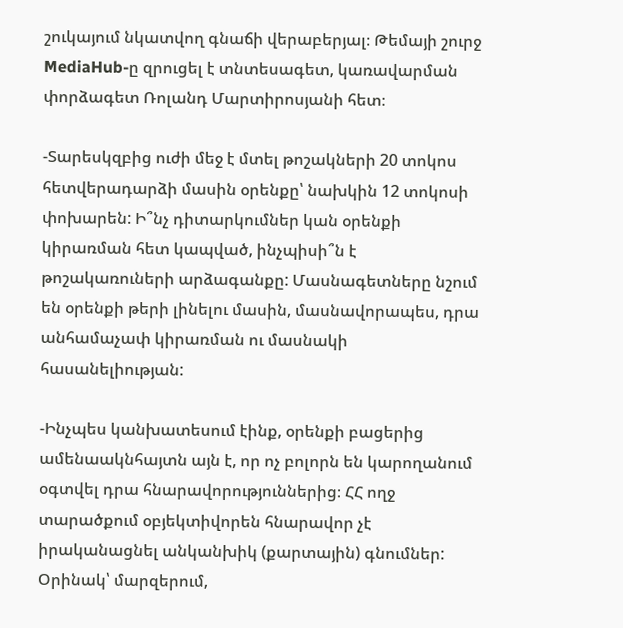շուկայում նկատվող գնաճի վերաբերյալ։ Թեմայի շուրջ MediaHub-ը զրուցել է տնտեսագետ, կառավարման փորձագետ Ռոլանդ Մարտիրոսյանի հետ։

-Տարեսկզբից ուժի մեջ է մտել թոշակների 20 տոկոս հետվերադարձի մասին օրենքը՝ նախկին 12 տոկոսի փոխարեն: Ի՞նչ դիտարկումներ կան օրենքի կիրառման հետ կապված, ինչպիսի՞ն է թոշակառուների արձագանքը: Մասնագետները նշում են օրենքի թերի լինելու մասին, մասնավորապես, դրա անհամաչափ կիրառման ու մասնակի հասանելիության:

-Ինչպես կանխատեսում էինք, օրենքի բացերից ամենաակնհայտն այն է, որ ոչ բոլորն են կարողանում օգտվել դրա հնարավորություններից։ ՀՀ ողջ տարածքում օբյեկտիվորեն հնարավոր չէ իրականացնել անկանխիկ (քարտային) գնումներ: Օրինակ՝ մարզերում,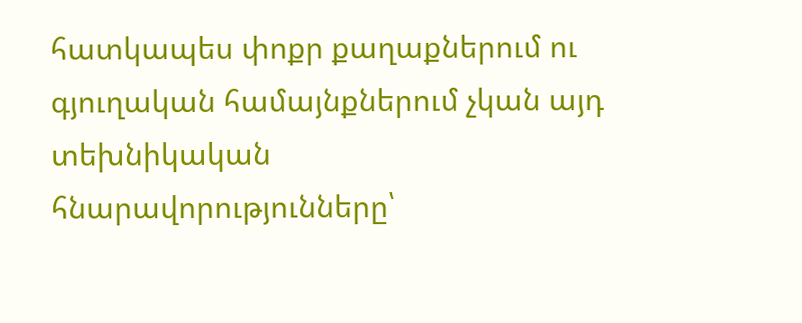հատկապես փոքր քաղաքներում ու գյուղական համայնքներում չկան այդ տեխնիկական հնարավորությունները՝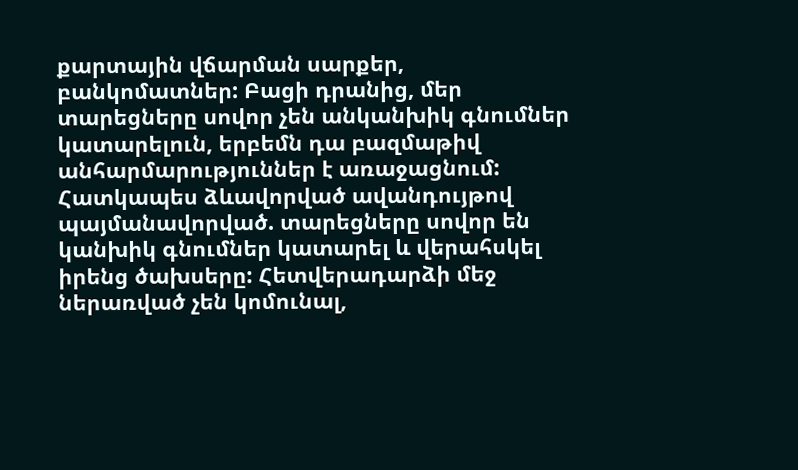քարտային վճարման սարքեր, բանկոմատներ: Բացի դրանից, մեր տարեցները սովոր չեն անկանխիկ գնումներ կատարելուն, երբեմն դա բազմաթիվ անհարմարություններ է առաջացնում: Հատկապես ձևավորված ավանդույթով պայմանավորված. տարեցները սովոր են կանխիկ գնումներ կատարել և վերահսկել իրենց ծախսերը: Հետվերադարձի մեջ ներառված չեն կոմունալ,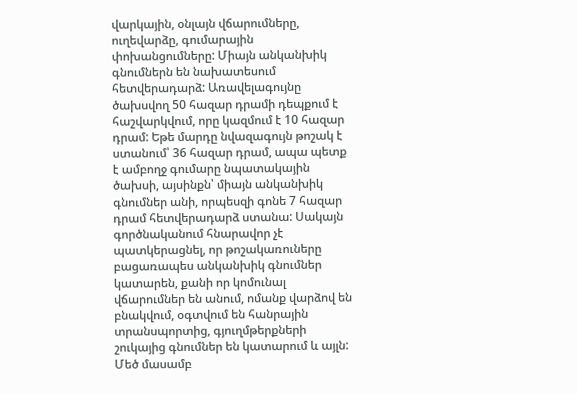վարկային, օնլայն վճարումները, ուղեվարձը, գումարային փոխանցումները: Միայն անկանխիկ գնումներն են նախատեսում հետվերադարձ: Առավելագույնը ծախսվող 50 հազար դրամի դեպքում է հաշվարկվում, որը կազմում է 10 հազար դրամ: Եթե մարդը նվազագույն թոշակ է ստանում՝ 36 հազար դրամ, ապա պետք է ամբողջ գումարը նպատակային ծախսի, այսինքն՝ միայն անկանխիկ գնումներ անի, որպեսզի գոնե 7 հազար դրամ հետվերադարձ ստանա: Սակայն գործնականում հնարավոր չէ պատկերացնել, որ թոշակառուները բացառապես անկանխիկ գնումներ կատարեն, քանի որ կոմունալ վճարումներ են անում, ոմանք վարձով են բնակվում, օգտվում են հանրային տրանսպորտից, գյուղմթերքների շուկայից գնումներ են կատարում և այլն: Մեծ մասամբ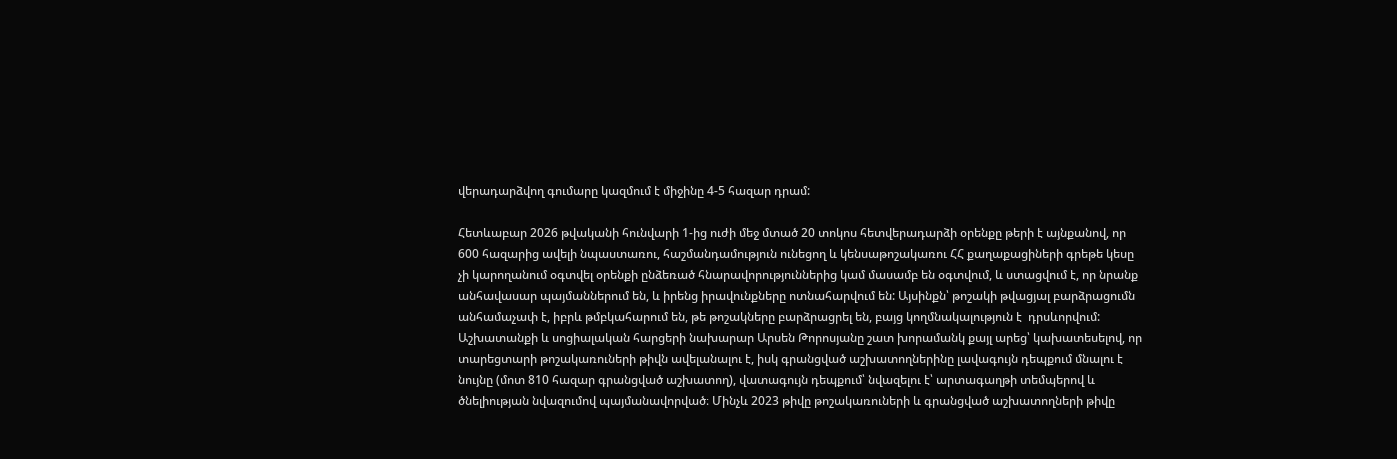վերադարձվող գումարը կազմում է միջինը 4-5 հազար դրամ:

Հետևաբար 2026 թվականի հունվարի 1-ից ուժի մեջ մտած 20 տոկոս հետվերադարձի օրենքը թերի է այնքանով, որ 600 հազարից ավելի նպաստառու, հաշմանդամություն ունեցող և կենսաթոշակառու ՀՀ քաղաքացիների գրեթե կեսը չի կարողանում օգտվել օրենքի ընձեռած հնարավորություններից կամ մասամբ են օգտվում, և ստացվում է, որ նրանք անհավասար պայմաններում են, և իրենց իրավունքները ոտնահարվում են: Այսինքն՝ թոշակի թվացյալ բարձրացումն անհամաչափ է, իբրև թմբկահարում են, թե թոշակները բարձրացրել են, բայց կողմնակալություն է  դրսևորվում: Աշխատանքի և սոցիալական հարցերի նախարար Արսեն Թորոսյանը շատ խորամանկ քայլ արեց՝ կախատեսելով, որ տարեցտարի թոշակառուների թիվն ավելանալու է, իսկ գրանցված աշխատողներինը լավագույն դեպքում մնալու է նույնը (մոտ 810 հազար գրանցված աշխատող), վատագույն դեպքում՝ նվազելու է՝ արտագաղթի տեմպերով և ծնելիության նվազումով պայմանավորված։ Մինչև 2023 թիվը թոշակառուների և գրանցված աշխատողների թիվը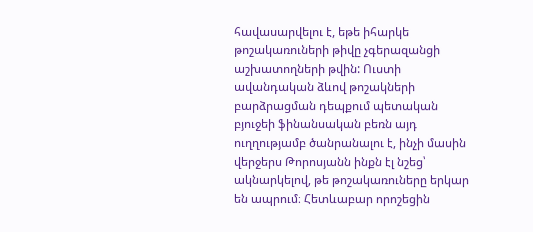հավասարվելու է, եթե իհարկե թոշակառուների թիվը չգերազանցի աշխատողների թվին: Ուստի ավանդական ձևով թոշակների բարձրացման դեպքում պետական բյուջեի ֆինանսական բեռն այդ ուղղությամբ ծանրանալու է, ինչի մասին վերջերս Թորոսյանն ինքն էլ նշեց՝ ակնարկելով, թե թոշակառուները երկար են ապրում։ Հետևաբար որոշեցին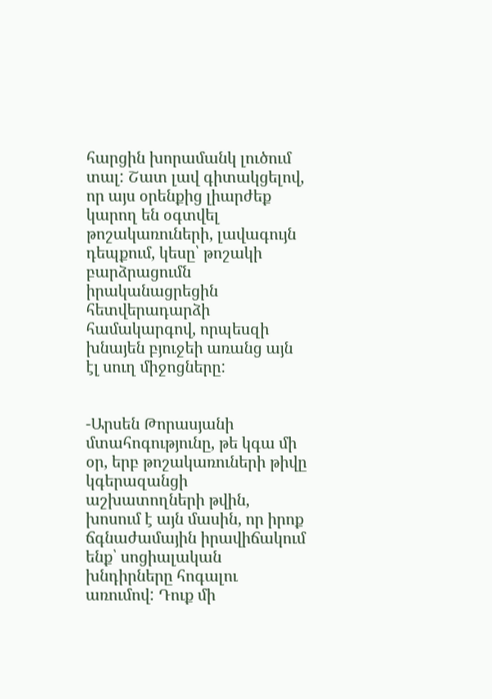հարցին խորամանկ լուծում տալ: Շատ լավ գիտակցելով, որ այս օրենքից լիարժեք կարող են օգտվել թոշակառուների, լավագույն դեպքում, կեսը՝ թոշակի բարձրացումն իրականացրեցին հետվերադարձի համակարգով, որպեսզի խնայեն բյուջեի առանց այն էլ սուղ միջոցները:


-Արսեն Թորասյանի մտահոգությունը, թե կգա մի օր, երբ թոշակառուների թիվը կգերազանցի աշխատողների թվին, խոսում է այն մասին, որ իրոք ճգնաժամային իրավիճակում ենք՝ սոցիալական խնդիրները հոգալու առումով: Դուք մի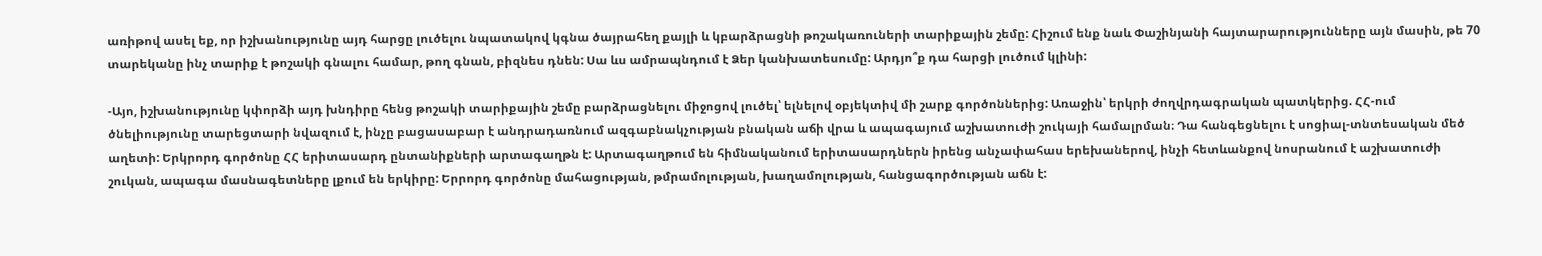առիթով ասել եք, որ իշխանությունը այդ հարցը լուծելու նպատակով կգնա ծայրահեղ քայլի և կբարձրացնի թոշակառուների տարիքային շեմը: Հիշում ենք նաև Փաշինյանի հայտարարությունները այն մասին, թե 70 տարեկանը ինչ տարիք է թոշակի գնալու համար, թող գնան, բիզնես դնեն: Սա ևս ամրապնդում է Ձեր կանխատեսումը: Արդյո՞ք դա հարցի լուծում կլինի:

-Այո, իշխանությունը կփորձի այդ խնդիրը հենց թոշակի տարիքային շեմը բարձրացնելու միջոցով լուծել՝ ելնելով օբյեկտիվ մի շարք գործոններից: Առաջին՝ երկրի ժողվրդագրական պատկերից. ՀՀ-ում ծնելիությունը տարեցտարի նվազում է, ինչը բացասաբար է անդրադառնում ազգաբնակչության բնական աճի վրա և ապագայում աշխատուժի շուկայի համալրման։ Դա հանգեցնելու է սոցիալ-տնտեսական մեծ աղետի: Երկրորդ գործոնը ՀՀ երիտասարդ ընտանիքների արտագաղթն է: Արտագաղթում են հիմնականում երիտասարդներն իրենց անչափահաս երեխաներով, ինչի հետևանքով նոսրանում է աշխատուժի շուկան, ապագա մասնագետները լքում են երկիրը: Երրորդ գործոնը մահացության, թմրամոլության, խաղամոլության, հանցագործության աճն է: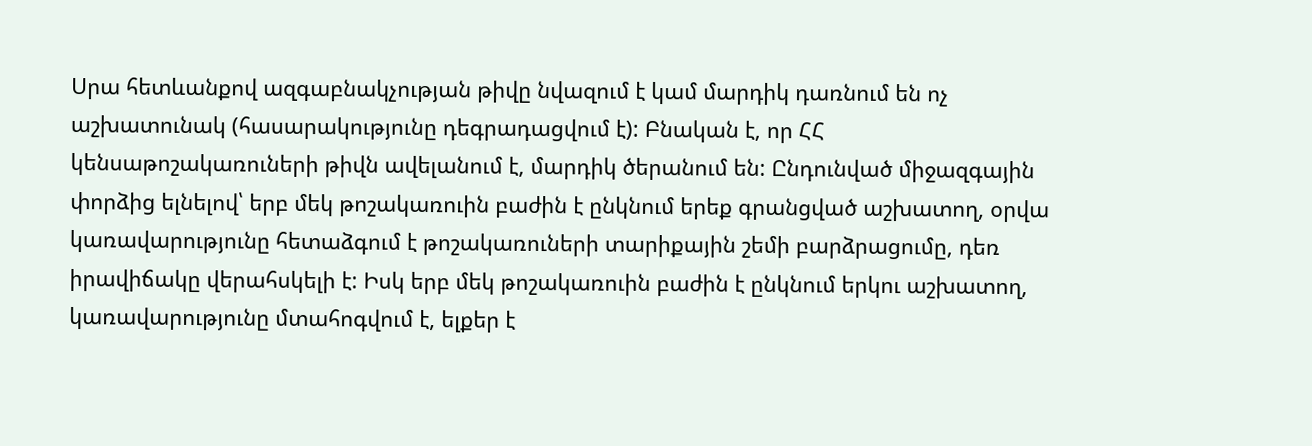Սրա հետևանքով ազգաբնակչության թիվը նվազում է կամ մարդիկ դառնում են ոչ աշխատունակ (հասարակությունը դեգրադացվում է): Բնական է, որ ՀՀ կենսաթոշակառուների թիվն ավելանում է, մարդիկ ծերանում են: Ընդունված միջազգային փորձից ելնելով՝ երբ մեկ թոշակառուին բաժին է ընկնում երեք գրանցված աշխատող, օրվա կառավարությունը հետաձգում է թոշակառուների տարիքային շեմի բարձրացումը, դեռ իրավիճակը վերահսկելի է: Իսկ երբ մեկ թոշակառուին բաժին է ընկնում երկու աշխատող, կառավարությունը մտահոգվում է, ելքեր է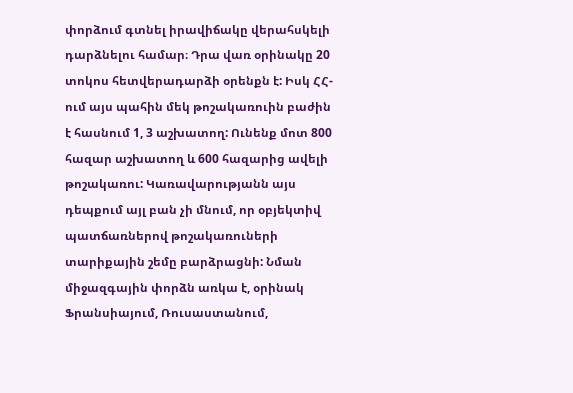փորձում գտնել իրավիճակը վերահսկելի դարձնելու համար։ Դրա վառ օրինակը 20 տոկոս հետվերադարձի օրենքն է: Իսկ ՀՀ-ում այս պահին մեկ թոշակառուին բաժին  է հասնում 1, 3 աշխատող: Ունենք մոտ 800 հազար աշխատող և 600 հազարից ավելի թոշակառու: Կառավարությանն այս դեպքում այլ բան չի մնում, որ օբյեկտիվ պատճառներով թոշակառուների տարիքային շեմը բարձրացնի: Նման միջազգային փորձն առկա է, օրինակ Ֆրանսիայում, Ռուսաստանում,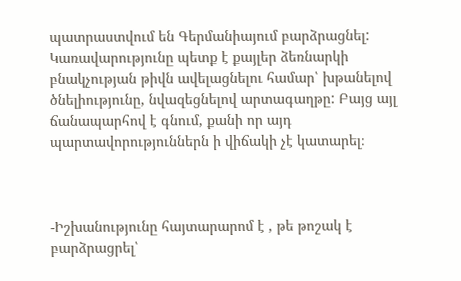պատրաստվում են Գերմանիայում բարձրացնել: Կառավարությունը պետք է քայլեր ձեռնարկի բնակչության թիվն ավելացնելու համար՝ խթանելով ծնելիությունը, նվազեցնելով արտագաղթը: Բայց այլ ճանապարհով է գնում, քանի որ այդ պարտավորություններն ի վիճակի չէ կատարել։



-Իշխանությունը հայտարարոմ է , թե թոշակ է բարձրացրել՝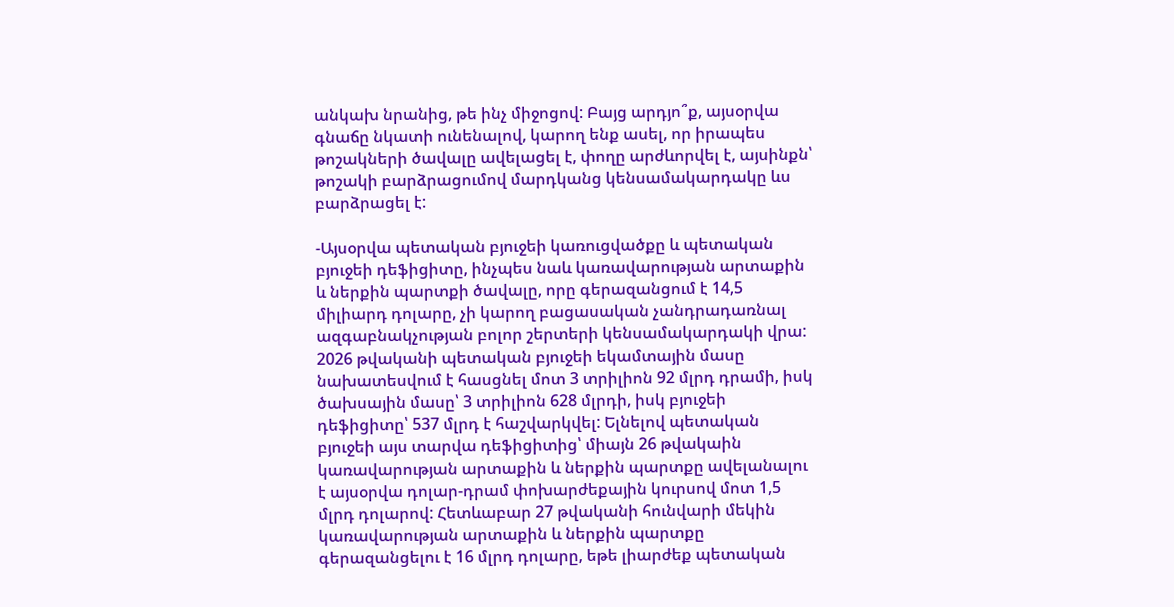անկախ նրանից, թե ինչ միջոցով: Բայց արդյո՞ք, այսօրվա գնաճը նկատի ունենալով, կարող ենք ասել, որ իրապես թոշակների ծավալը ավելացել է, փողը արժևորվել է, այսինքն՝ թոշակի բարձրացումով մարդկանց կենսամակարդակը ևս բարձրացել է:

-Այսօրվա պետական բյուջեի կառուցվածքը և պետական բյուջեի դեֆիցիտը, ինչպես նաև կառավարության արտաքին և ներքին պարտքի ծավալը, որը գերազանցում է 14,5 միլիարդ դոլարը, չի կարող բացասական չանդրադառնալ ազգաբնակչության բոլոր շերտերի կենսամակարդակի վրա: 2026 թվականի պետական բյուջեի եկամտային մասը նախատեսվում է հասցնել մոտ 3 տրիլիոն 92 մլրդ դրամի, իսկ ծախսային մասը՝ 3 տրիլիոն 628 մլրդի, իսկ բյուջեի դեֆիցիտը՝ 537 մլրդ է հաշվարկվել: Ելնելով պետական բյուջեի այս տարվա դեֆիցիտից՝ միայն 26 թվակաին կառավարության արտաքին և ներքին պարտքը ավելանալու է այսօրվա դոլար-դրամ փոխարժեքային կուրսով մոտ 1,5 մլրդ դոլարով: Հետևաբար 27 թվականի հունվարի մեկին կառավարության արտաքին և ներքին պարտքը գերազանցելու է 16 մլրդ դոլարը, եթե լիարժեք պետական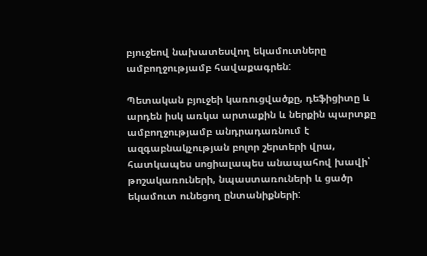բյուջեով նախատեսվող եկամուտները ամբողջությամբ հավաքագրեն:

Պետական բյուջեի կառուցվածքը, դեֆիցիտը և արդեն իսկ առկա արտաքին և ներքին պարտքը ամբողջությամբ անդրադառնում է ազգաբնակչության բոլոր շերտերի վրա, հատկապես սոցիալապես անապահով խավի՝ թոշակառուների, նպաստառուների և ցածր եկամուտ ունեցող ընտանիքների: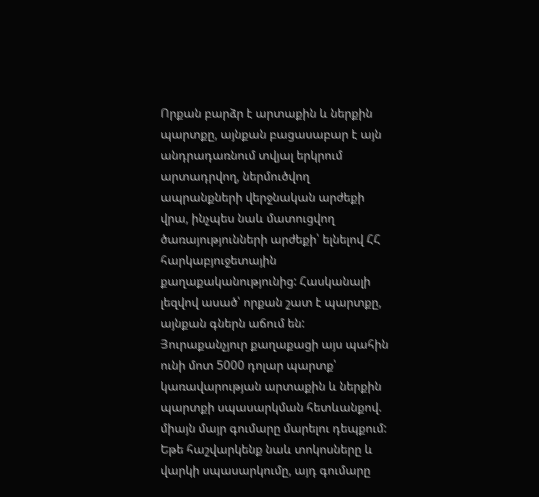Որքան բարձր է արտաքին և ներքին պարտքը, այնքան բացասաբար է այն անդրադառնում տվյալ երկրում արտադրվող, ներմուծվող ապրանքների վերջնական արժեքի վրա, ինչպես նաև մատուցվող ծառայությունների արժեքի՝ ելնելով ՀՀ հարկաբյուջետային քաղաքականությունից: Հասկանալի լեզվով ասած՝ որքան շատ է պարտքը, այնքան գներն աճում են: Յուրաքանչյուր քաղաքացի այս պահին ունի մոտ 5000 դոլար պարտք՝ կառավարության արտաքին և ներքին պարտքի սպասարկման հետևանքով. միայն մայր գումարը մարելու դեպքում: Եթե հաշվարկենք նաև տոկոսները և վարկի սպասարկումը, այդ գումարը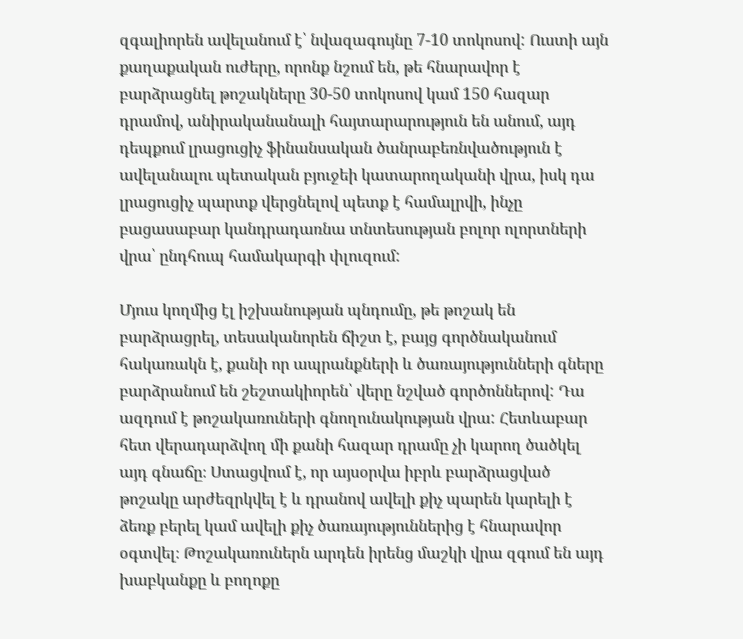զգալիորեն ավելանում է՝ նվազագույնը 7-10 տոկոսով: Ուստի այն քաղաքական ուժերը, որոնք նշում են, թե հնարավոր է բարձրացնել թոշակները 30-50 տոկոսով կամ 150 հազար դրամով, անիրականանալի հայտարարություն են անում, այդ դեպքում լրացուցիչ ֆինանսական ծանրաբեռնվածություն է ավելանալու պետական բյուջեի կատարողականի վրա, իսկ դա լրացուցիչ պարտք վերցնելով պետք է համալրվի, ինչը բացասաբար կանդրադառնա տնտեսության բոլոր ոլորտների վրա՝ ընդհուպ համակարգի փլուզում:

Մյուս կողմից էլ իշխանության պնդումը, թե թոշակ են բարձրացրել, տեսականորեն ճիշտ է, բայց գործնականում հակառակն է, քանի որ ապրանքների և ծառայությունների գները բարձրանում են շեշտակիորեն՝ վերը նշված գործոններով: Դա ազդում է թոշակառուների գնողունակության վրա: Հետևաբար հետ վերադարձվող մի քանի հազար դրամը չի կարող ծածկել այդ գնաճը։ Ստացվում է, որ այսօրվա իբրև բարձրացված թոշակը արժեզրկվել է և դրանով ավելի քիչ պարեն կարելի է ձեռք բերել կամ ավելի քիչ ծառայություններից է հնարավոր օգտվել։ Թոշակառուներն արդեն իրենց մաշկի վրա զգում են այդ խաբկանքը և բողոքը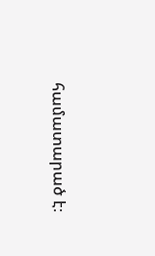համատարած է։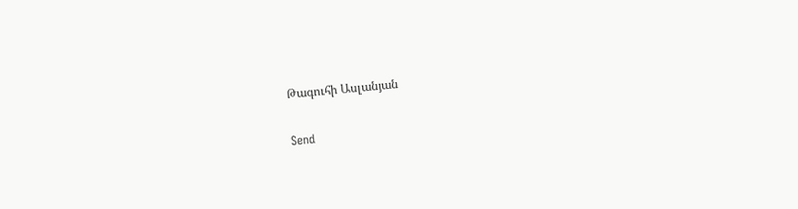Թագուհի Ասլանյան

Send